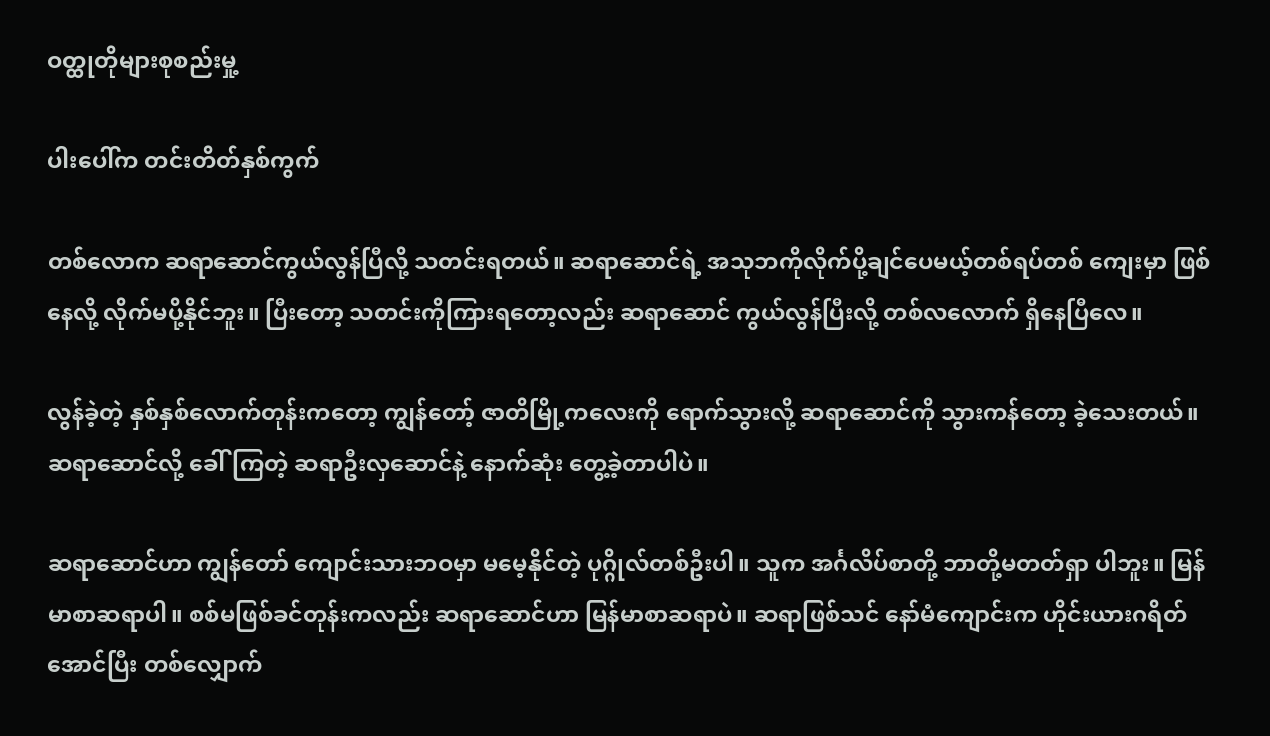ဝတ္ထုတိုများစုစည်းမှု့

ပါးပေါ်က တင်းတိတ်နှစ်ကွက်

တစ်လောက ဆရာဆောင်ကွယ်လွန်ပြီလို့ သတင်းရတယ်။ ဆရာဆောင်ရဲ့ အသုဘကိုလိုက်ပို့ချင်ပေမယ့်တစ်ရပ်တစ် ကျေးမှာ ဖြစ်နေလို့ လိုက်မပို့နိုင်ဘူး။ ပြီးတော့ သတင်းကိုကြားရတော့လည်း ဆရာဆောင် ကွယ်လွန်ပြီးလို့ တစ်လလောက် ရှိနေပြီလေ။

လွန်ခဲ့တဲ့ နှစ်နှစ်လောက်တုန်းကတော့ ကျွန်တော့် ဇာတိမြို့ကလေးကို ရောက်သွားလို့ ဆရာဆောင်ကို သွားကန်တော့ ခဲ့သေးတယ်။ ဆရာဆောင်လို့ ခေါ်ကြတဲ့ ဆရာဦးလှဆောင်နဲ့ နောက်ဆုံး တွေ့ခဲ့တာပါပဲ။

ဆရာဆောင်ဟာ ကျွန်တော် ကျောင်းသားဘဝမှာ မမေ့နိုင်တဲ့ ပုဂ္ဂိုလ်တစ်ဦးပါ။ သူက အင်္ဂလိပ်စာတို့ ဘာတို့မတတ်ရှာ ပါဘူး။ မြန်မာစာဆရာပါ။ စစ်မဖြစ်ခင်တုန်းကလည်း ဆရာဆောင်ဟာ မြန်မာစာဆရာပဲ။ ဆရာဖြစ်သင် နော်မံကျောင်းက ဟိုင်းယားဂရိတ်အောင်ပြီး တစ်လျှောက်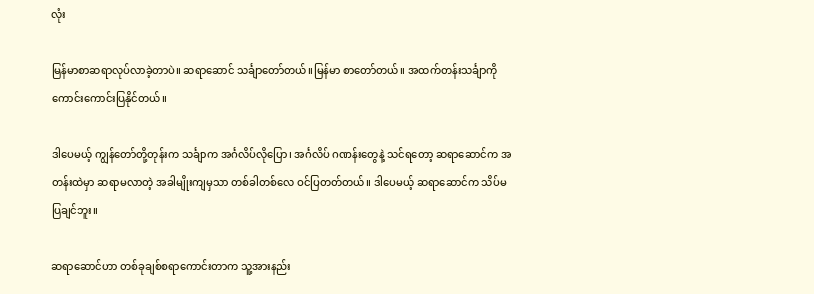လုံး

မြန်မာစာဆရာလုပ်လာခဲ့တာပဲ။ ဆရာဆောင် သင်္ချာတော်တယ်။မြန်မာ စာတော်တယ်။ အထက်တန်းသင်္ချာကို ကောင်းကောင်းပြနိုင်တယ်။

ဒါပေမယ့် ကျွန်တော်တို့တုန်းက သင်္ချာက အင်္ဂလိပ်လိုပြော၊ အင်္ဂလိပ် ဂဏန်းတွေနဲ့ သင်ရတော့ ဆရာဆောင်က အတန်းထဲမှာ ဆရာမလာတဲ့ အခါမျိုးကျမှသာ တစ်ခါတစ်လေ ဝင်ပြတတ်တယ်။ ဒါပေမယ့် ဆရာဆောင်က သိပ်မပြချင်ဘူး။

ဆရာဆောင်ဟာ တစ်ခုချစ်စရာကောင်းတာက သူ့အားနည်း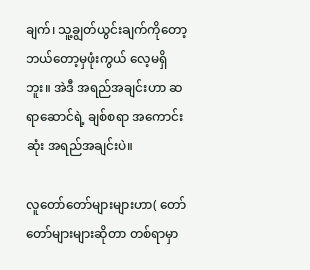ချက်၊ သူ့ချွတ်ယွင်းချက်ကိုတော့ ဘယ်တော့မှဖုံးကွယ် လေ့မရှိဘူး။ အဲဒီ အရည်အချင်းဟာ ဆရာဆောင်ရဲ့ ချစ်စရာ အကောင်းဆုံး အရည်အချင်းပဲ။

လူတော်တော်များများဟာ( တော်တော်များများဆိုတာ တစ်ရာမှာ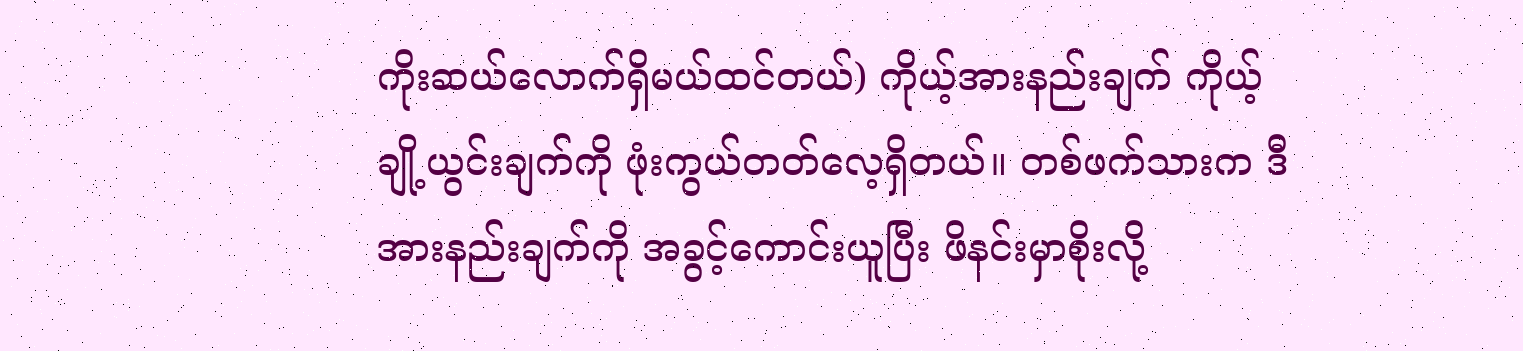ကိုးဆယ်လောက်ရှိမယ်ထင်တယ်) ကိုယ့်အားနည်းချက် ကိုယ့်ချို့ယွင်းချက်ကို ဖုံးကွယ်တတ်လေ့ရှိတယ်။ တစ်ဖက်သားက ဒီအားနည်းချက်ကို အခွင့်ကောင်းယူပြီး ဖိနင်းမှာစိုးလို့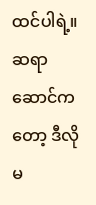ထင်ပါရဲ့။ ဆရာဆောင်ကတော့ ဒီလိုမ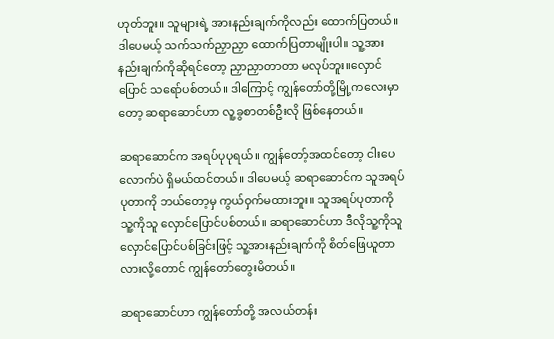ဟုတ်ဘူး။ သူများရဲ့ အားနည်းချက်ကိုလည်း ထောက်ပြတယ်။ ဒါပေမယ့် သက်သက်ညှာညှာ ထောက်ပြတာမျိုးပါ။ သူ့အားနည်းချက်ကိုဆိုရင်တော့ ညှာညှာတာတာ မလုပ်ဘူး။လှောင်ပြောင် သရော်ပစ်တယ်။ ဒါကြောင့် ကျွန်တော်တို့မြို့ကလေးမှာတော့ ဆရာဆောင်ဟာ လူ့ခွစာတစ်ဦးလို ဖြစ်နေတယ်။

ဆရာဆောင်က အရပ်ပုပုရယ်။ ကျွန်တော့်အထင်တော့ ငါးပေလောက်ပဲ ရှိမယ်ထင်တယ်။ ဒါပေမယ့် ဆရာဆောင်က သူအရပ်ပုတာကို ဘယ်တော့မှ ကွယ်ဝှက်မထားဘူး။ သူအရပ်ပုတာကို သူ့ကိုသူ လှောင်ပြောင်ပစ်တယ်။ ဆရာဆောင်ဟာ ဒီလိုသူ့ကိုသူ လှောင်ပြောင်ပစ်ခြင်းဖြင့် သူ့အားနည်းချက်ကို စိတ်ဖြေယူတာလားလို့တောင် ကျွန်တော်တွေးမိတယ်။

ဆရာဆောင်ဟာ ကျွန်တော်တို့ အလယ်တန်း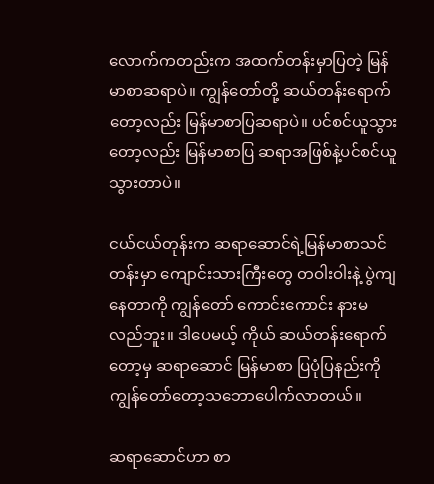လောက်ကတည်းက အထက်တန်းမှာပြတဲ့ မြန်မာစာဆရာပဲ။ ကျွန်တော်တို့ ဆယ်တန်းရောက်တော့လည်း မြန်မာစာပြဆရာပဲ။ ပင်စင်ယူသွားတော့လည်း မြန်မာစာပြ ဆရာအဖြစ်နဲ့ပင်စင်ယူ သွားတာပဲ။

ငယ်ငယ်တုန်းက ဆရာဆောင်ရဲ့မြန်မာစာသင်တန်းမှာ ကျောင်းသားကြီးတွေ တဝါးဝါးနဲ့ ပွဲကျနေတာကို ကျွန်တော် ကောင်းကောင်း နားမလည်ဘူး။ ဒါပေမယ့် ကိုယ် ဆယ်တန်းရောက်တော့မှ ဆရာဆောင် မြန်မာစာ ပြပုံပြနည်းကို ကျွန်တော်တော့သဘောပေါက်လာတယ်။

ဆရာဆောင်ဟာ စာ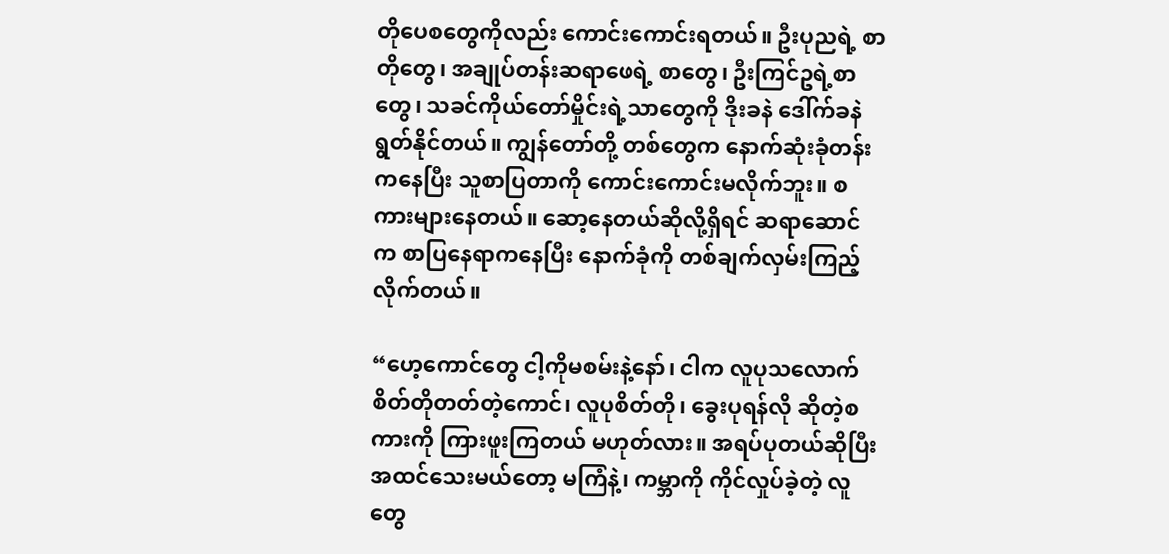တိုပေစတွေကိုလည်း ကောင်းကောင်းရတယ်။ ဦးပုညရဲ့ စာတိုတွေ၊ အချုပ်တန်းဆရာဖေရဲ့ စာတွေ၊ ဦးကြင်ဥရဲ့စာတွေ၊ သခင်ကိုယ်တော်မှိုင်းရဲ့သာတွေကို ဒိုးခနဲ ဒေါ်က်ခနဲ ရွတ်နိုင်တယ်။ ကျွန်တော်တို့ တစ်တွေက နောက်ဆုံးခုံတန်းကနေပြီး သူစာပြတာကို ကောင်းကောင်းမလိုက်ဘူး။ စကားများနေတယ်။ ဆော့နေတယ်ဆိုလို့ရှိရင် ဆရာဆောင်က စာပြနေရာကနေပြီး နောက်ခုံကို တစ်ချက်လှမ်းကြည့်လိုက်တယ်။

“ဟေ့ကောင်တွေ ငါ့ကိုမစမ်းနဲ့နော်၊ ငါက လူပုသလောက် စိတ်တိုတတ်တဲ့ကောင်၊ လူပုစိတ်တို၊ ခွေးပုရန်လို ဆိုတဲ့စကားကို ကြားဖူးကြတယ် မဟုတ်လား။ အရပ်ပုတယ်ဆိုပြီး အထင်သေးမယ်တော့ မကြံနဲ့၊ ကမ္ဘာကို ကိုင်လှုပ်ခဲ့တဲ့ လူတွေ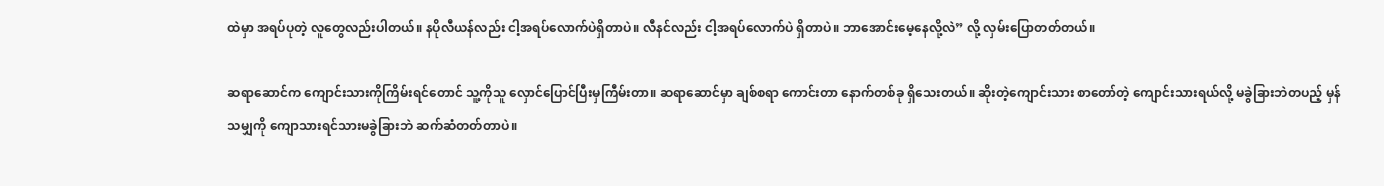ထဲမှာ အရပ်ပုတဲ့ လူတွေလည်းပါတယ်။ နပိုလီယန်လည်း ငါ့အရပ်လောက်ပဲရှိတာပဲ။ လီနင်လည်း ငါ့အရပ်လောက်ပဲ ရှိတာပဲ။ ဘာအောင်းမေ့နေလို့လဲ” လို့ လှမ်းပြောတတ်တယ်။

ဆရာဆောင်က ကျောင်းသားကိုကြိမ်းရင်တောင် သူ့ကိုသူ လှောင်ပြောင်ပြီးမှကြီမ်းတာ။ ဆရာဆောင်မှာ ချစ်စရာ ကောင်းတာ နောက်တစ်ခု ရှိသေးတယ်။ ဆိုးတဲ့ကျောင်းသား စာတော်တဲ့ ကျောင်းသားရယ်လို့ မခွဲခြားဘဲတပည့် မှန်သမျှကို ကျောသားရင်သားမခွဲခြားဘဲ ဆက်ဆံတတ်တာပဲ။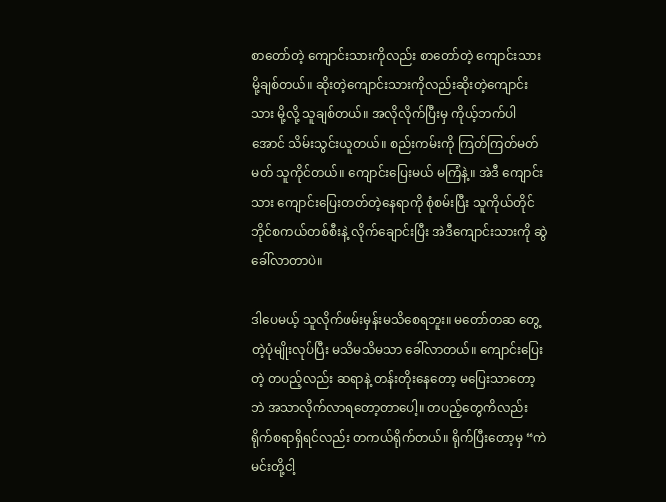စာတော်တဲ့ ကျောင်းသားကိုလည်း စာတော်တဲ့ ကျောင်းသားမို့ချစ်တယ်။ ဆိုးတဲ့ကျောင်းသားကိုလည်းဆိုးတဲ့ကျောင်းသား မို့လို့ သူချစ်တယ်။ အလိုလိုက်ပြီးမှ ကိုယ့်ဘက်ပါအောင် သိမ်းသွင်းယူတယ်။ စည်းကမ်းကို ကြတ်ကြတ်မတ်မတ် သူကိုင်တယ်။ ကျောင်းပြေးမယ် မကြံနဲ့။ အဲဒီ ကျောင်းသား ကျောင်းပြေးတတ်တဲ့နေရာကို စုံစမ်းပြီး သူကိုယ်တိုင် ဘိုင်စကယ်တစ်စီးနဲ့ လိုက်ချောင်းပြီး အဲဒီကျောင်းသားကို ဆွဲခေါ်လာတာပဲ။

ဒါပေမယ့် သူလိုက်ဖမ်းမှန်းမသိစေရဘူး။ မတော်တဆ တွေ့တဲ့ပုံမျိုးလုပ်ပြီး မသိမသိမသာ ခေါ်လာတယ်။ ကျောင်းပြေးတဲ့ တပည့်လည်း ဆရာနဲ့ တန်းတိုးနေတော့ မပြေးသာတော့ဘဲ အသာလိုက်လာရတော့တာပေါ့။ တပည့်တွေကိလည်း ရိုက်စရာရှိရင်လည်း တကယ်ရိုက်တယ်။ ရိုက်ပြီးတော့မှ “ကဲ မင်းတို့ငါ့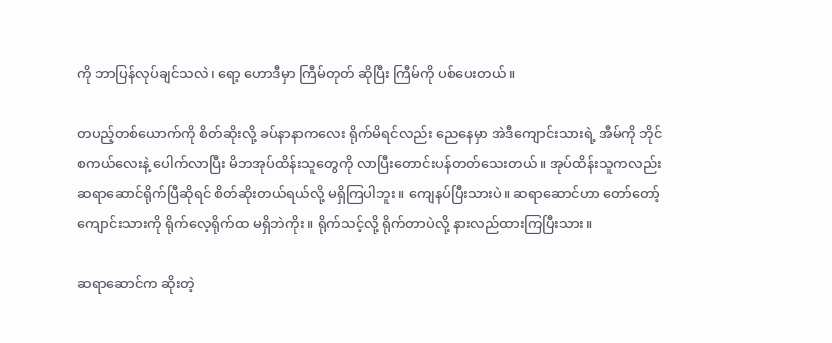ကို ဘာပြန်လုပ်ချင်သလဲ၊ ရော့ ဟောဒီမှာ ကြီမ်တုတ် ဆိုပြီး ကြီမ်ကို ပစ်ပေးတယ်။

တပည့်တစ်ယောက်ကို စိတ်ဆိုးလို့ ခပ်နာနာကလေး ရိုက်မိရင်လည်း ညေနေမှာ အဲဒီကျောင်းသားရဲ့ အီမ်ကို ဘိုင်စကယ်လေးနဲ့ ပေါက်လာပြီး မိဘအုပ်ထိန်းသူတွေကို လာပြီးတောင်းပန်တတ်သေးတယ်။ အုပ်ထိန်းသူကလည်း ဆရာဆောင်ရိုက်ပြီဆိုရင် စိတ်ဆိုးတယ်ရယ်လို့ မရှိကြပါဘူး။ ကျေနပ်ပြီးသားပဲ။ ဆရာဆောင်ဟာ တော်တော့် ကျောင်းသားကို ရိုက်လေ့ရိုက်ထ မရှိဘဲကိုး။ ရိုက်သင့်လို့ ရိုက်တာပဲလို့ နားလည်ထားကြပြီးသား။

ဆရာဆောင်က ဆိုးတဲ့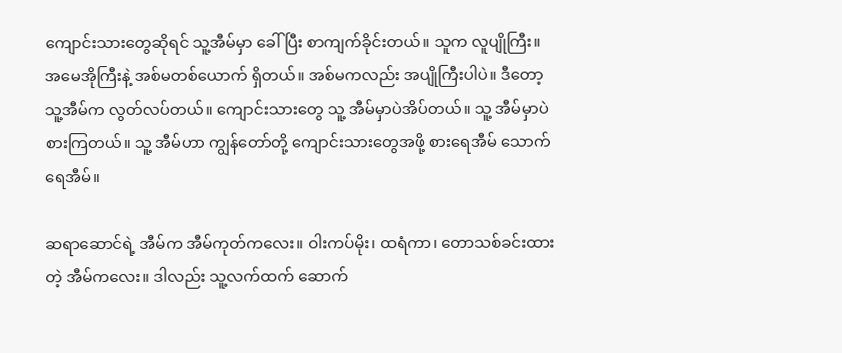ကျောင်းသားတွေဆိုရင် သူ့အီမ်မှာ ခေါ်ပြီး စာကျက်ခိုင်းတယ်။ သူက လူပျိုကြီး။ အမေအိုကြီးနဲ့ အစ်မတစ်ယောက် ရှိတယ်။ အစ်မကလည်း အပျိုကြီးပါပဲ။ ဒီတော့ သူ့အီမ်က လွတ်လပ်တယ်။ ကျောင်းသားတွေ သူ့ အီမ်မှာပဲအိပ်တယ်။ သူ့ အီမ်မှာပဲစားကြတယ်။ သူ့ အီမ်ဟာ ကျွန်တော်တို့ ကျောင်းသားတွေအဖို့ စားရေအီမ် သောက်ရေအီမ်။

ဆရာဆောင်ရဲ့ အီမ်က အီမ်ကုတ်ကလေး။ ဝါးကပ်မိုး၊ ထရံကာ၊ တောသစ်ခင်းထားတဲ့ အီမ်ကလေး။ ဒါလည်း သူ့လက်ထက် ဆောက်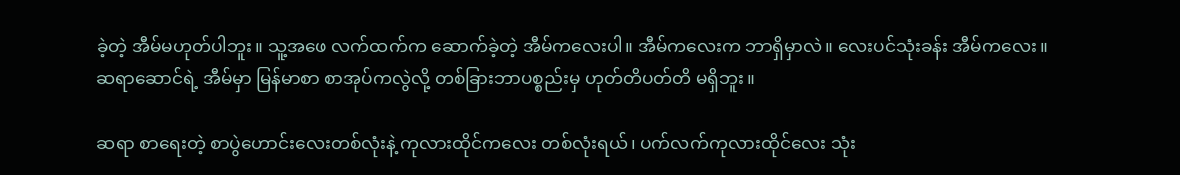ခဲ့တဲ့ အီမ်မဟုတ်ပါဘူး။ သူ့အဖေ လက်ထက်က ဆောက်ခဲ့တဲ့ အီမ်ကလေးပါ။ အီမ်ကလေးက ဘာရှိမှာလဲ။ လေးပင်သုံးခန်း အီမ်ကလေး။ ဆရာဆောင်ရဲ့ အီမ်မှာ မြန်မာစာ စာအုပ်ကလွဲလို့ တစ်ခြားဘာပစ္စည်းမှ ဟုတ်တိပတ်တိ မရှိဘူး။

ဆရာ စာရေးတဲ့ စာပွဲဟောင်းလေးတစ်လုံးနဲ့ ကုလားထိုင်ကလေး တစ်လုံးရယ်၊ ပက်လက်ကုလားထိုင်လေး သုံး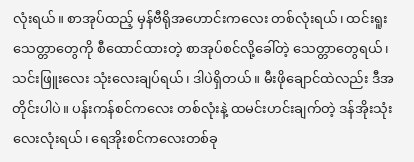လုံးရယ်။ စာအုပ်ထည့် မှန်ဗီရိုအဟောင်းကလေး တစ်လုံးရယ်၊ ထင်းရူးသေတ္တာတွေကို စီထောင်ထားတဲ့ စာအုပ်စင်လို့ခေါ်တဲ့ သေတ္တာတွေရယ်၊ သင်းဖြူးလေး သုံးလေးချပ်ရယ်၊ ဒါပဲရှိတယ်။ မီးဖိုချောင်ထဲလည်း ဒီအတိုင်းပါပဲ။ ပန်းကန်စင်ကလေး တစ်လုံးနဲ့ ထမင်းဟင်းချက်တဲ့ ဒန်အိုးသုံးလေးလုံးရယ်၊ ရေအိုးစင်ကလေးတစ်ခု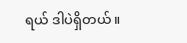ရယ် ဒါပဲရှိတယ်။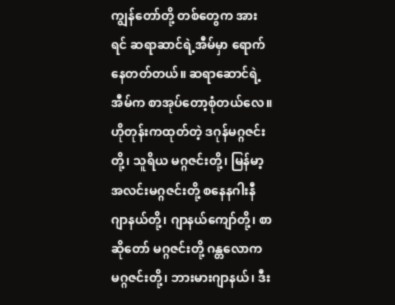ကျွန်တော်တို့ တစ်တွေက အားရင် ဆရာဆာင်ရဲ့အီမ်မှာ ရောက်နေတတ်တယ်။ ဆရာဆောင်ရဲ့အီမ်က စာအုပ်တော့စုံတယ်လေ။ ဟိုတုန်းကထုတ်တဲ့ ဒဂုန်မဂ္ဂဇင်းတို့၊ သူရိယ မဂ္ဂဇင်းတို့၊ မြန်မာ့အလင်းမဂ္ဂဇင်းတို့ စနေနဂါးနီ ဂျာနယ်တို့၊ ဂျာနယ်ကျော်တို့၊ စာဆိုတော် မဂ္ဂဇင်းတို့ ဂန္တလောက မဂ္ဂဇင်းတို့၊ ဘားမားဂျာနယ်၊ ဒီး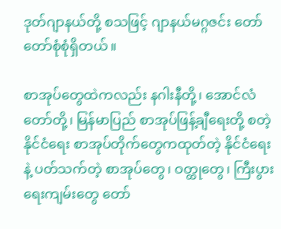ဒုတ်ဂျာနယ်တို့ စသဖြင့် ဂျာနယ်မဂ္ဂဇင်း တော်တော်စုံစုံရှိတယ်။

စာအုပ်တွေထဲကလည်း နဂါးနီတို့၊ အောင်လံတော်တို့၊ မြန်မာပြည် စာအုပ်ဖြန့်ချီရေးတို့ စတဲ့ နိုင်ငံရေး စာအုပ်တိုက်တွေကထုတ်တဲ့ နိုင်ငံရေးနဲ့ ပတ်သက်တဲ့ စာအုပ်တွေ၊ ဝတ္ထုတွေ၊ ကြီးပွားရေးကျမ်းတွေ တော်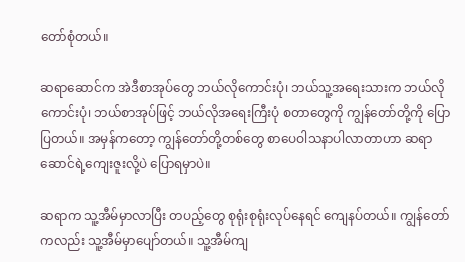တော်စုံတယ်။

ဆရာဆောင်က အဲဒီစာအုပ်တွေ ဘယ်လိုကောင်းပုံ၊ ဘယ်သူ့အရေးသားက ဘယ်လိုကောင်းပုံ၊ ဘယ်စာအုပ်ဖြင့် ဘယ်လိုအရေးကြီးပုံ စတာတွေကို ကျွန်တော်တို့ကို ပြောပြတယ်။ အမှန်ကတော့ ကျွန်တော်တို့တစ်တွေ စာပေဝါသနာပါလာတာဟာ ဆရာဆောင်ရဲ့ကျေးဇူးလို့ပဲ ပြောရမှာပဲ။

ဆရာက သူ့အီမ်မှာလာပြီး တပည့်တွေ စုရုံးစုရုံးလုပ်နေရင် ကျေနပ်တယ်။ ကျွန်တော်ကလည်း သူ့အီမ်မှာပျော်တယ်။ သူ့အီမ်ကျ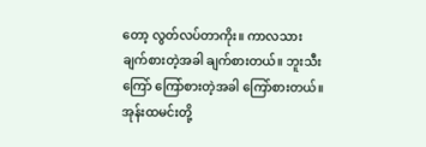တော့ လွတ်လပ်တာကိုး။ ကာလသားချက်စားတဲ့အခါ ချက်စားတယ်။ ဘူးသီးကြော် ကြော်စားတဲ့အခါ ကြော်စားတယ်။ အုန်းထမင်းတို့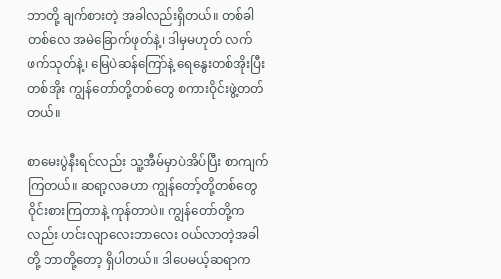ဘာတို့ ချက်စားတဲ့ အခါလည်းရှိတယ်။ တစ်ခါတစ်လေ အမဲခြောက်ဖုတ်နဲ့၊ ဒါမှမဟုတ် လက်ဖက်သုတ်နဲ့၊ မြေပဲဆန်ကြော်နဲ့ ရေနွေးတစ်အိုးပြီးတစ်အိုး ကျွန်တော်တို့တစ်တွေ စကားဝိုင်းဖွဲ့တတ်တယ်။

စာမေးပွဲနီးရင်လည်း သူ့အီမ်မှာပဲအိပ်ပြီး စာကျက်ကြတယ်။ ဆရာ့လခဟာ ကျွန်တော့်တို့တစ်တွေ ဝိုင်းစားကြတာနဲ့ ကုန်တာပဲ။ ကျွန်တော်တို့ကလည်း ဟင်းလျာလေးဘာလေး ဝယ်လာတဲ့အခါတို့ ဘာတို့တော့ ရှိပါတယ်။ ဒါပေမယ့်ဆရာက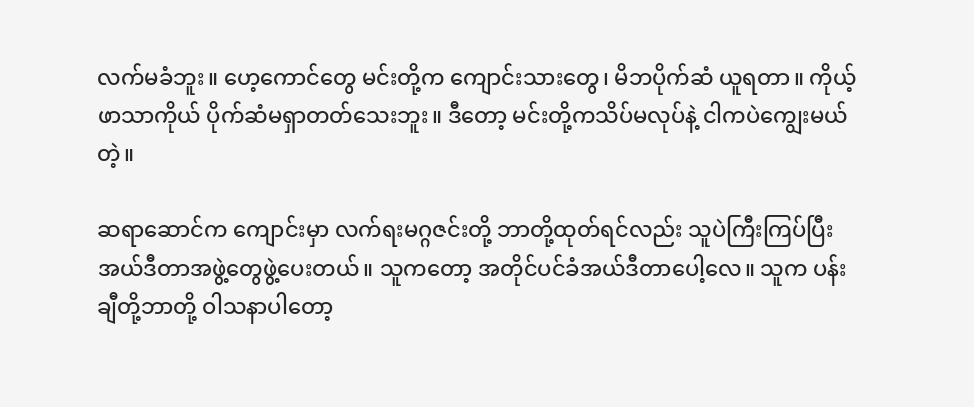လက်မခံဘူး။ ဟေ့ကောင်တွေ မင်းတို့က ကျောင်းသားတွေ၊ မိဘပိုက်ဆံ ယူရတာ။ ကိုယ့်ဖာသာကိုယ် ပိုက်ဆံမရှာတတ်သေးဘူး။ ဒီတော့ မင်းတို့ကသိပ်မလုပ်နဲ့ ငါကပဲကျွေးမယ်တဲ့။

ဆရာဆောင်က ကျောင်းမှာ လက်ရးမဂ္ဂဇင်းတို့ ဘာတို့ထုတ်ရင်လည်း သူပဲကြီးကြပ်ပြီး အယ်ဒီတာအဖွဲ့တွေဖွဲ့ပေးတယ်။ သူကတော့ အတိုင်ပင်ခံအယ်ဒီတာပေါ့လေ။ သူက ပန်းချီတို့ဘာတို့ ဝါသနာပါတော့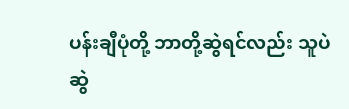ပန်းချီပုံတို့ ဘာတို့ဆွဲရင်လည်း သူပဲဆွဲ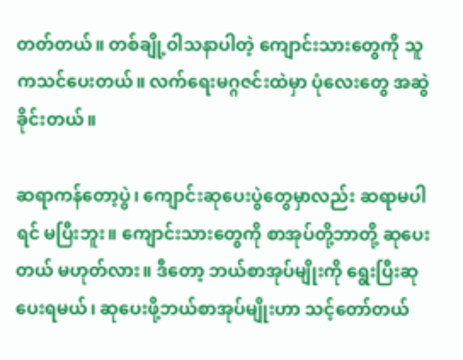တတ်တယ်။ တစ်ချို့ဝါသနာပါတဲ့ ကျောင်းသားတွေကို သူကသင်ပေးတယ်။ လက်ရေးမဂ္ဂဇင်းထဲမှာ ပုံလေးတွေ အဆွဲခိုင်းတယ်။

ဆရာကန်တော့ပွဲ၊ ကျောင်းဆုပေးပွဲတွေမှာလည်း ဆရာမပါရင် မပြီးဘူး။ ကျောင်းသားတွေကို စာအုပ်တို့ဘာတို့ ဆုပေးတယ် မဟုတ်လား။ ဒီတော့ ဘယ်စာအုပ်မျိုးကို ရွေးပြီးဆုပေးရမယ်၊ ဆုပေးဖို့ဘယ်စာအုပ်မျိုးဟာ သင့်တော်တယ်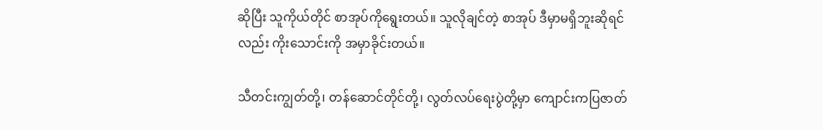ဆိုပြီး သူကိုယ်တိုင် စာအုပ်ကိုရွေးတယ်။ သူလိုချင်တဲ့ စာအုပ် ဒီမှာမရှိဘူးဆိုရင်လည်း ကိုးသောင်းကို အမှာခိုင်းတယ်။

သီတင်းကျွတ်တို့၊ တန်ဆောင်တိုင်တို့၊ လွတ်လပ်ရေးပွဲတို့မှာ ကျောင်းကပြဇာတ်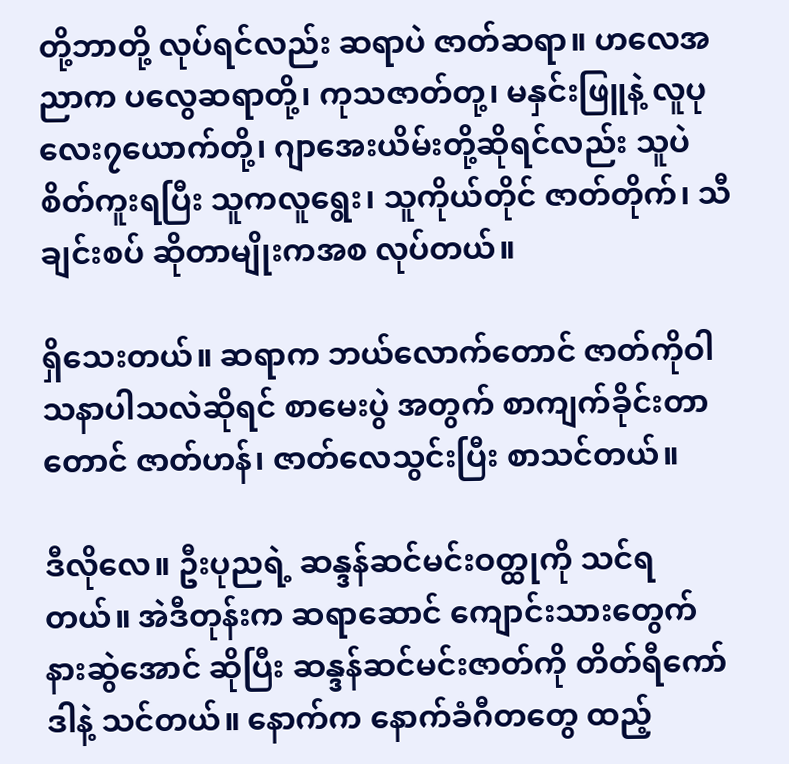တို့ဘာတို့ လုပ်ရင်လည်း ဆရာပဲ ဇာတ်ဆရာ။ ဟလေအညာက ပလွေဆရာတို့၊ ကုသဇာတ်တု့၊ မနှင်းဖြူနဲ့ လူပုလေး၇ယောက်တို့၊ ဂျာအေးယိမ်းတို့ဆိုရင်လည်း သူပဲစိတ်ကူးရပြီး သူကလူရွေး၊ သူကိုယ်တိုင် ဇာတ်တိုက်၊ သီချင်းစပ် ဆိုတာမျိုးကအစ လုပ်တယ်။

ရှိသေးတယ်။ ဆရာက ဘယ်လောက်တောင် ဇာတ်ကိုဝါသနာပါသလဲဆိုရင် စာမေးပွဲ အတွက် စာကျက်ခိုင်းတာတောင် ဇာတ်ဟန်၊ ဇာတ်လေသွင်းပြီး စာသင်တယ်။

ဒီလိုလေ။ ဦးပုညရဲ့ ဆန္ဒန်ဆင်မင်းဝတ္ထုကို သင်ရတယ်။ အဲဒီတုန်းက ဆရာဆောင် ကျောင်းသားတွေက် နားဆွဲအောင် ဆိုပြီး ဆန္ဒန်ဆင်မင်းဇာတ်ကို တိတ်ရီကော်ဒါနဲ့ သင်တယ်။ နောက်က နောက်ခံဂီတတွေ ထည့်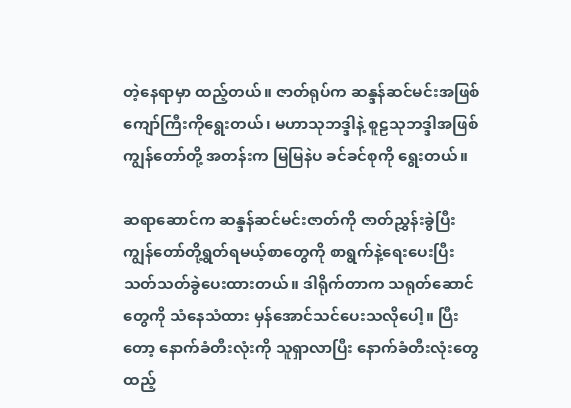တဲ့နေရာမှာ ထည့်တယ်။ ဇာတ်ရုပ်က ဆန္ဒန်ဆင်မင်းအဖြစ် ကျော်ကြီးကိုရွေးတယ်၊ မဟာသုဘဒ္ဒါနဲ့ စူဠသုဘဒ္ဒါအဖြစ် ကျွန်တော်တို့ အတန်းက မြမြနဲပ ခင်ခင်စုကို ရွေးတယ်။

ဆရာဆောင်က ဆန္ဒန်ဆင်မင်းဇာတ်ကို ဇာတ်ညွှန်းခွဲပြီး ကျွန်တော်တို့ရွတ်ရမယ့်စာတွေကို စာရွက်နဲ့ရေးပေးပြီး သတ်သတ်ခွဲပေးထားတယ်။ ဒါရိုက်တာက သရုတ်ဆောင်တွေကို သံနေသံထား မှန်အောင်သင်ပေးသလိုပေါ့။ ပြီးတော့ နောက်ခံတီးလုံးကို သူရှာလာပြီး နောက်ခံတီးလုံးတွေ ထည့်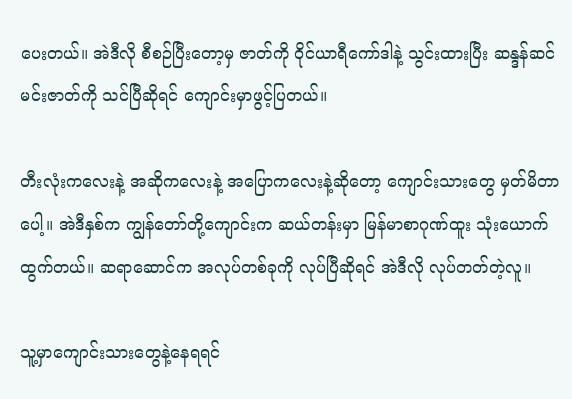ပေးတယ်။ အဲဒီလို စီစဉ်ပြီးတော့မှ ဇာတ်ကို ဝိုင်ယာရီကော်ဒါနဲ့ သွင်းထားပြီး ဆန္ဒန်ဆင်မင်းဇာတ်ကို သင်ပြီဆိုရင် ကျောင်းမှာဖွင့်ပြတယ်။

တီးလုံးကလေးနဲ့ အဆိုကလေးနဲ့ အပြောကလေးနဲ့ဆိုတော့ ကျောင်းသားတွေ မှတ်မိတာပေါ့။ အဲဒီနှစ်က ကျွန်တော်တို့ကျောင်းက ဆယ်တန်းမှာ မြန်မာစာဂုဏ်ထူး သုံးယောက်ထွက်တယ်။ ဆရာဆောင်က အလုပ်တစ်ခုကို လုပ်ပြီဆိုရင် အဲဒီလို လုပ်တတ်တဲ့လူ။

သူ့မှာကျောင်းသားတွေနဲ့နေရရင်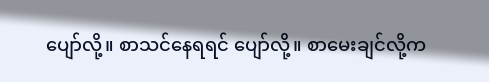ပျော်လို့။ စာသင်နေရရင် ပျော်လို့။ စာမေးချင်လို့က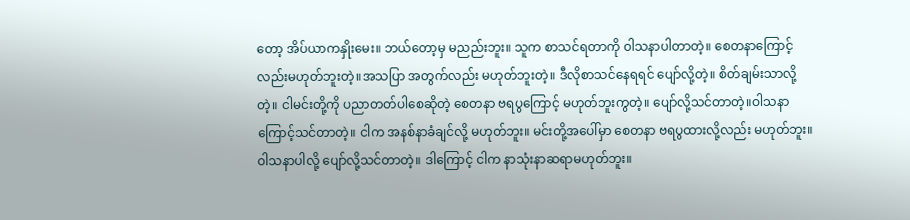တော့ အိပ်ယာကနှိုးမေး။ ဘယ်တော့မှ မညည်းဘူး။ သူက စာသင်ရတာကို ဝါသနာပါတာတဲ့။ စေတနာကြောင့်လည်းမဟုတ်ဘူးတဲ့။အသပြာ အတွက်လည်း မဟုတ်ဘူးတဲ့။ ဒီလိုစာသင်နေရရင် ပျော်လို့တဲ့။ စိတ်ချမ်းသာလို့တဲ့။ ငါမင်းတို့ကို ပညာတတ်ပါစေဆိုတဲ့ စေတနာ ဗရပွကြောင့် မဟုတ်ဘူးကွတဲ့။ ပျော်လို့သင်တာတဲ့။ဝါသနာ ကြောင့်သင်တာတဲ့။ ငါက အနစ်နာခံချင်လို့ မဟုတ်ဘူး။ မင်းတို့အပေါ်မှာ စေတနာ ဗရပွထားလို့လည်း မဟုတ်ဘူး။ ဝါသနာပါလို့ ပျော်လို့သင်တာတဲ့။ ဒါကြောင့် ငါက နာသုံးနာဆရာမဟုတ်ဘူး။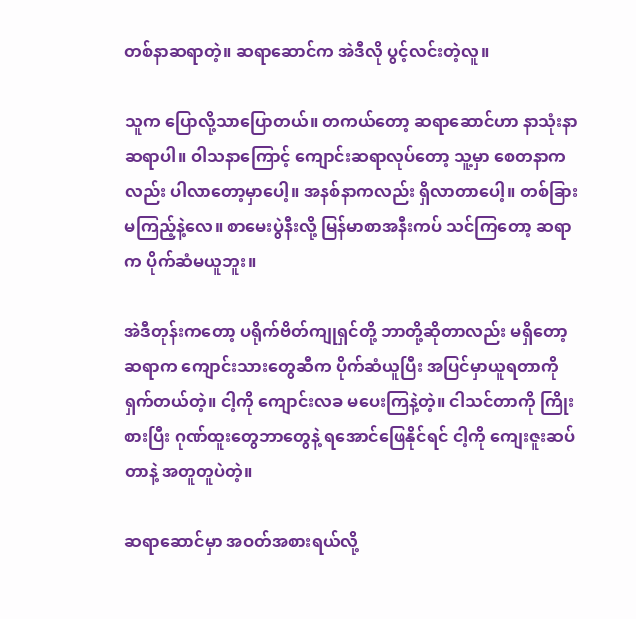တစ်နာဆရာတဲ့။ ဆရာဆောင်က အဲဒီလို ပွင့်လင်းတဲ့လူ။

သူက ပြောလို့သာပြောတယ်။ တကယ်တော့ ဆရာဆောင်ဟာ နာသုံးနာဆရာပါ။ ဝါသနာကြောင့် ကျောင်းဆရာလုပ်တော့ သူ့မှာ စေတနာကလည်း ပါလာတော့မှာပေါ့။ အနစ်နာကလည်း ရှိလာတာပေါ့။ တစ်ခြားမကြည့်နဲ့လေ။ စာမေးပွဲနီးလို့ မြန်မာစာအနီးကပ် သင်ကြတော့ ဆရာက ပိုက်ဆံမယူဘူး။

အဲဒီတုန်းကတော့ ပရိုက်ဗိတ်ကျုရှင်တို့ ဘာတို့ဆိုတာလည်း မရှိတော့ ဆရာက ကျောင်းသားတွေဆီက ပိုက်ဆံယူပြီး အပြင်မှာယူရတာကို ရှက်တယ်တဲ့။ ငါ့ကို ကျောင်းလခ မပေးကြနဲ့တဲ့။ ငါသင်တာကို ကြိုးစားပြီး ဂုဏ်ထူးတွေဘာတွေနဲ့ ရအောင်ဖြေနိုင်ရင် ငါ့ကို ကျေးဇူးဆပ်တာနဲ့ အတူတူပဲတဲ့။

ဆရာဆောင်မှာ အဝတ်အစားရယ်လို့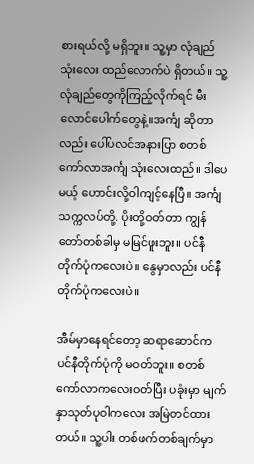စားရယ်လို့ မရှိဘူး။ သူ့မှာ လုံချည် သုံးလေး ထည်လောက်ပဲ ရှိတယ်။ သူ့လုံချည်တွေကိုကြည့်လိုက်ရင် မီးလောင်ပေါက်တွေနဲ့။အင်္ကျ ဆိုတာလည်း ပေါ်ပလင်အနားပြာ စတစ်ကော်လာအင်္ကျ သုံးလေးထည်။ ဒါပေမယ့် ဟောင်းလို့ဝါကျင့်နေပြီ။ အင်္ကျ သက္ကလပ်တို့. ပိုးတို့ဝတ်တာ ကျွန်တော်တစ်ခါမှ မမြင်ဖူးဘူး။ ပင်နီတိုက်ပုံကလေးပဲ။ နွေမှာလည်း ပင်နီတိုက်ပုံကလေးပဲ။

အီမ်မှာနေရင်တော့ ဆရာဆောင်က ပင်နီတိုက်ပုံကို မဝတ်ဘူး။ စတစ်ကော်လာကလေးဝတ်ပြီး ပခုံးမှာ မျက်နှာသုတ်ပုဝါကလေး အမြဲတင်ထားတယ်။ သူ့ပါး တစ်ဖက်တစ်ချက်မှာ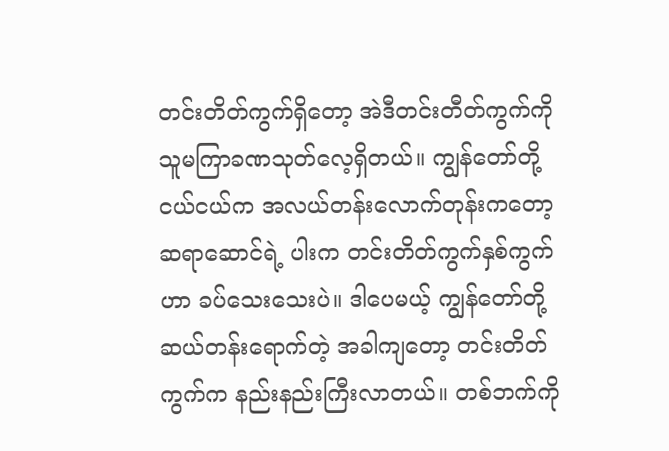တင်းတိတ်ကွက်ရှိတော့ အဲဒီတင်းတီတ်ကွက်ကို သူမကြာခဏသုတ်လေ့ရှိတယ်။ ကျွန်တော်တို့ ငယ်ငယ်က အလယ်တန်းလောက်တုန်းကတော့ ဆရာဆောင်ရဲ့ ပါးက တင်းတိတ်ကွက်နှစ်ကွက်ဟာ ခပ်သေးသေးပဲ။ ဒါပေမယ့် ကျွန်တော်တို့ ဆယ်တန်းရောက်တဲ့ အခါကျတော့ တင်းတိတ်ကွက်က နည်းနည်းကြီးလာတယ်။ တစ်ဘက်ကို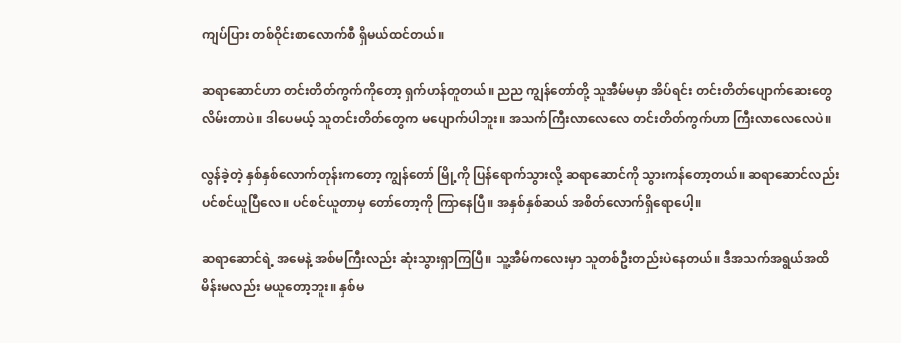ကျပ်ပြား တစ်ဝိုင်းစာလောက်စီ ရှိမယ်ထင်တယ်။

ဆရာဆောင်ဟာ တင်းတိတ်ကွက်ကိုတော့ ရှက်ဟန်တူတယ်။ ညည ကျွန်တော်တို့ သူအီမ်မမှာ အိပ်ရင်း တင်းတိတ်ပျောက်ဆေးတွေ လိမ်းတာပဲ။ ဒါပေမယ့် သူတင်းတိတ်တွေက မပျောက်ပါဘူး။ အသက်ကြီးလာလေလေ တင်းတိတ်ကွက်ဟာ ကြီးလာလေလေပဲ။

လွန်ခဲ့တဲ့ နှစ်နှစ်လောက်တုန်းကတော့ ကျွန်တော် မြို့ကို ပြန်ရောက်သွားလို့ ဆရာဆောင်ကို သွားကန်တော့တယ်။ ဆရာဆောင်လည်းပင်စင်ယူပြီလေ။ ပင်စင်ယူတာမှ တော်တော့ကို ကြာနေပြီ။ အနှစ်နှစ်ဆယ် အစိတ်လောက်ရှိရောပေါ့။

ဆရာဆောင်ရဲ့ အမေနဲ့ အစ်မကြီးလည်း ဆုံးသွားရှာကြပြီ။ သူ့အီမ်ကလေးမှာ သူတစ်ဦးတည်းပဲနေတယ်။ ဒီအသက်အရွယ်အထိ မိန်းမလည်း မယူတော့ဘူး။ နှစ်မ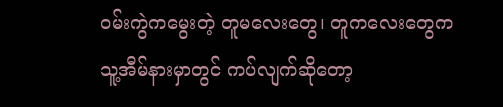ဝမ်းကွဲကမွေးတဲ့ တူမလေးတွေ၊ တူကလေးတွေက သူ့အီမ်နားမှာတွင် ကပ်လျက်ဆိုတော့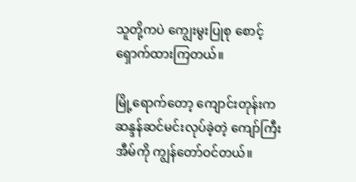သူတို့ကပဲ ကျွေးမွးပြုစု စောင့်ရှောက်ထားကြတယ်။

မြို့ရောက်တော့ ကျောင်းတုန်းက ဆန္ဒန်ဆင်မင်းလုပ်ခဲ့တဲ့ ကျော်ကြီးအီမ်ကို ကျွန်တော်ဝင်တယ်။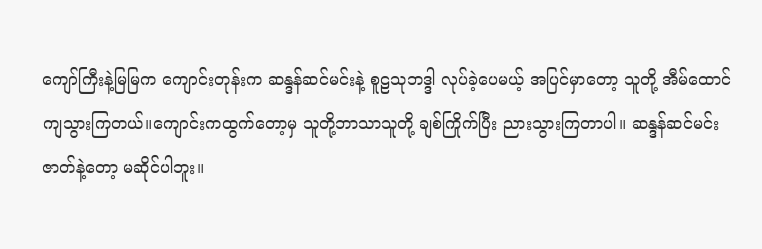ကျော်ကြီးနဲ့မြမြက ကျောင်းတုန်းက ဆန္ဒန်ဆင်မင်းနဲ့ စူဠသုဘဒ္ဒါ လုပ်ခဲ့ပေမယ့် အပြင်မှာတော့ သူတို့ အီမ်ထောင်ကျသွားကြတယ်။ကျောင်းကထွက်တော့မှ သူတို့ဘာသာသူတို့ ချစ်ကြိုက်ပြီး ညားသွားကြတာပါ။ ဆန္ဒန်ဆင်မင်း ဇာတ်နဲ့တော့ မဆိုင်ပါဘူး။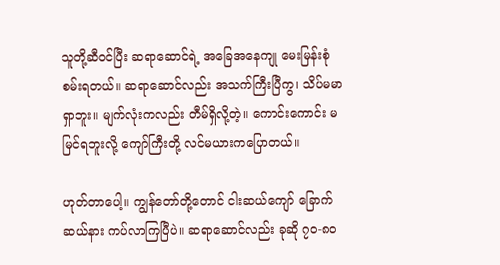သူတို့ဆီဝင်ပြီး ဆရာဆောင်ရဲ့ အခြေအနေကျု မေးမြန်းစုံစမ်းရတယ်။ ဆရာဆောင်လည်း အသက်ကြီးပြီကွ၊ သိပ်မမာရှာဘူး။ မျက်လုံးကလည်း တီမ်ရှိလို့တဲ့။ ကောင်းကောင်း မမြင်ရဘူးလို့ ကျော်ကြီးတို့ လင်မယားကပြောတယ်။

ဟုတ်တာပေါ့။ ကျွန်တော်တို့တောင် ငါးဆယ်ကျော် ခြောက်ဆယ်နား ကပ်လာကြပြီပဲ။ ဆရာဆောင်လည်း ခုဆို ၇၀-၈၀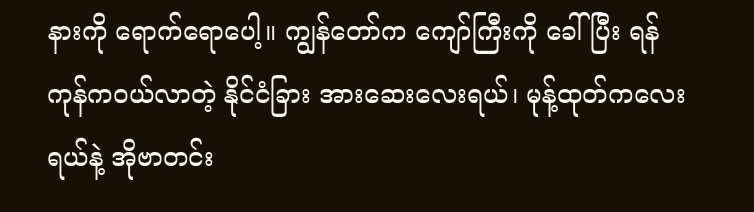နားကို ရောက်ရောပေါ့။ ကျွန်တော်က ကျော်ကြီးကို ခေါ်ပြီး ရန်ကုန်ကဝယ်လာတဲ့ နိုင်ငံခြား အားဆေးလေးရယ်၊ မုန့်ထုတ်ကလေးရယ်နဲ့ အိုဗာတင်း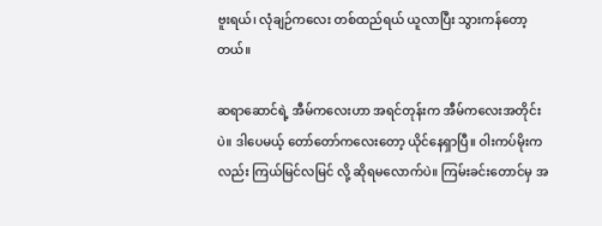ဗူးရယ်၊ လုံချဉ်ကလေး တစ်ထည်ရယ် ယူလာပြီး သွားကန်တော့တယ်။

ဆရာဆောင်ရဲ့ အီမ်ကလေးဟာ အရင်တုန်းက အီမ်ကလေးအတိုင်းပဲ။ ဒါပေမယ့် တော်တော်ကလေးတော့ ယိုင်နေရှာပြီ။ ဝါးကပ်မိုးကလည်း ကြယ်မြင်လမြင် လို့ ဆိုရမလောက်ပဲ။ ကြမ်းခင်းတောင်မှ အ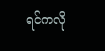ရင်ကလို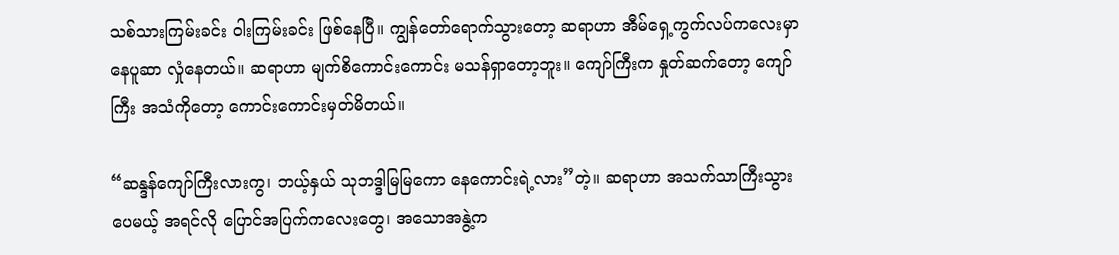သစ်သားကြမ်းခင်း ဝါးကြမ်းခင်း ဖြစ်နေပြီ။ ကျွန်တော်ရောက်သွားတော့ ဆရာဟာ အီမ်ရှေ့ကွက်လပ်ကလေးမှာ နေပူဆာ လှုံနေတယ်။ ဆရာဟာ မျက်စိကောင်းကောင်း မသန်ရှာတော့ဘူး။ ကျော်ကြီးက နှုတ်ဆက်တော့ ကျော်ကြီး အသံကိုတော့ ကောင်းကောင်းမှတ်မိတယ်။

“ဆန္ဒန်ကျော်ကြီးလားကွ၊ ဘယ့်နှယ် သုဘဒ္ဒါမြမြကော နေကောင်းရဲ့လား”တဲ့။ ဆရာဟာ အသက်သာကြီးသွားပေမယ့် အရင်လို ပြောင်အပြက်ကလေးတွေ၊ အသောအနွဲ့က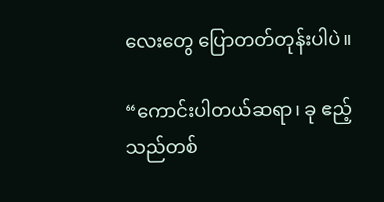လေးတွေ ပြောတတ်တုန်းပါပဲ။

“ကောင်းပါတယ်ဆရာ၊ ခု ဧည့်သည်တစ်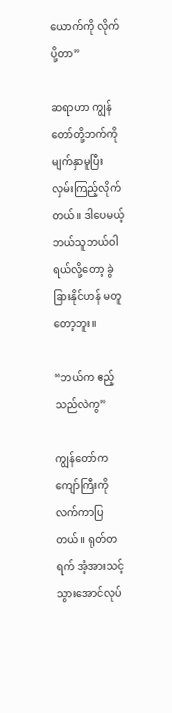ယောက်ကို လိုက်ပို့တာ”

ဆရာဟာ ကျွန်တော်တို့ဘက်ကို မျက်နှာမူပြီး လှမ်းကြည့်လိုက်တယ်။ ဒါပေမယ့် ဘယ်သူဘယ်ဝါရယ်လို့တော့ ခွဲခြားနိုင်ဟန် မတူတော့ဘူး။

“ဘယ်က ဧည့်သည်လဲကွ”

ကျွန်တော်က ကျော်ကြီးကို လက်ကာပြတယ်။ ရုတ်တရက် အံ့အားသင့်သွားအောင်လုပ်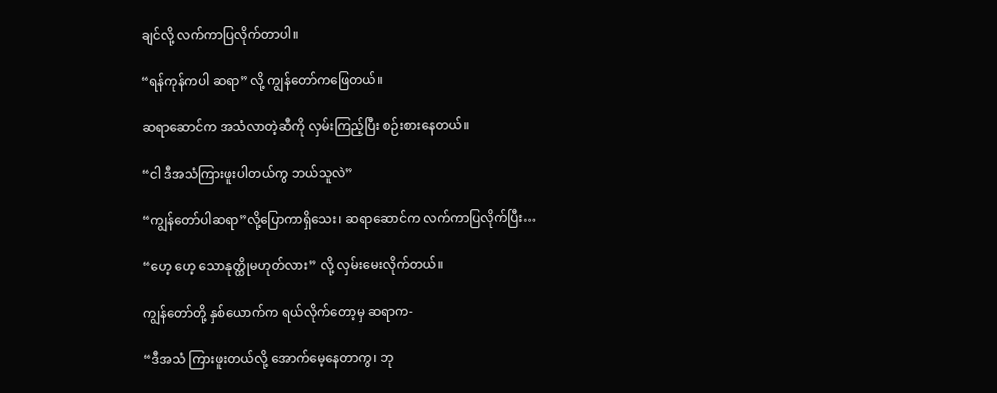ချင်လို့ လက်ကာပြလိုက်တာပါ။

“ရန်ကုန်ကပါ ဆရာ” လို့ ကျွန်တော်ကဖြေတယ်။

ဆရာဆောင်က အသံလာတဲ့ဆီကို လှမ်းကြည့်ပြီး စဉ်းစားနေတယ်။

“ငါ ဒီအသံကြားဖူးပါတယ်ကွ ဘယ်သူလဲ”

“ကျွန်တော်ပါဆရာ”လို့ပြောကာရှိသေး၊ ဆရာဆောင်က လက်ကာပြလိုက်ပြီး…

“ဟေ့ ဟေ့ သောနုတ္ထိုမဟုတ်လား” လို့ လှမ်းမေးလိုက်တယ်။

ကျွန်တော်တို့ နှစ်ယောက်က ရယ်လိုက်တော့မှ ဆရာက-

“ဒီအသံ ကြားဖူးတယ်လို့ အောက်မေ့နေတာကွ၊ ဘု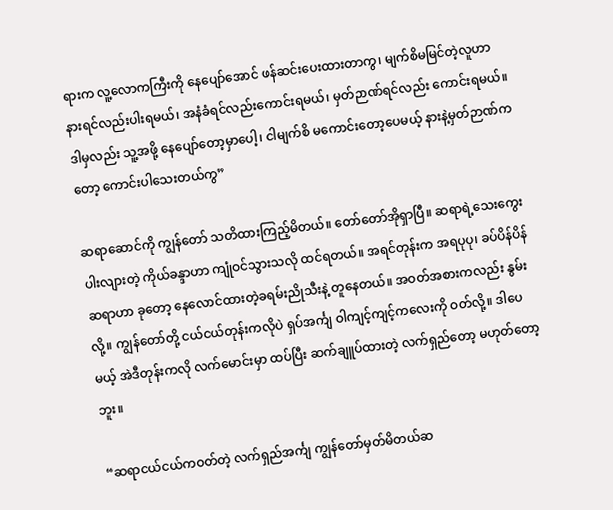ရားက လူ့လောကကြီးကို နေပျော်အောင် ဖန်ဆင်းပေးထားတာကွ၊ မျက်စိမမြင်တဲ့လူဟာ နားရင်လည်းပါးရမယ်၊ အနံခံရင်လည်းကောင်းရမယ်၊ မှတ်ဉာဏ်ရင်လည်း ကောင်းရမယ်။ ဒါမှလည်း သူ့အဖို့ နေပျော်တော့မှာပေါ့၊ ငါမျက်စိ မကောင်းတော့ပေမယ့် နားနဲ့မှတ်ဉာဏ်ကတော့ ကောင်းပါသေးတယ်ကွ”

ဆရာဆောင်ကို ကျွန်တော် သတိထားကြည့်မိတယ်။ တော်တော်အိုရှာပြီ။ ဆရာရဲ့သေးကွေးပါးလျားတဲ့ ကိုယ်ခန္ဒာဟာ ကျုံဝင်သွားသလို ထင်ရတယ်။ အရင်တုန်းက အရပုပု၊ ခပ်ပိန်ပိန်ဆရာဟာ ခုတော့ နေလောင်ထားတဲ့ခရမ်းညိုသီးနဲ့ တူနေတယ်။ အဝတ်အစားကလည်း နွမ်းလို့။ ကျွန်တော်တို့ ငယ်ငယ်တုန်းကလိုပဲ ရှပ်အင်္ကျ ဝါကျင့်ကျင့်ကလေးကို ဝတ်လို့။ ဒါပေမယ့် အဲဒီတုန်းကလို လက်မောင်းမှာ ထပ်ပြီး ဆက်ချူပ်ထားတဲ့ လက်ရှည်တော့ မဟုတ်တော့ဘူး။

“ဆရာငယ်ငယ်ကဝတ်တဲ့ လက်ရှည်အင်္ကျ ကျွန်တော်မှတ်မိတယ်ဆ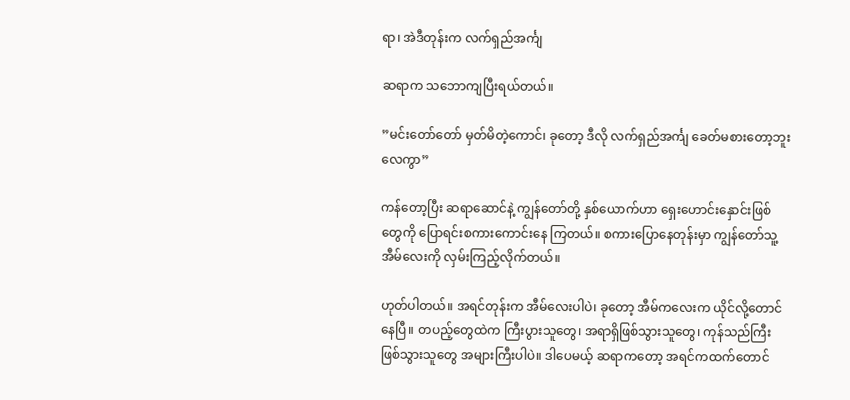ရာ၊ အဲဒီတုန်းက လက်ရှည်အင်္ကျ

ဆရာက သဘောကျပြီးရယ်တယ်။

”မင်းတော်တော် မှတ်မိတဲ့ကောင်၊ ခုတော့ ဒီလို လက်ရှည်အင်္ကျ ခေတ်မစားတော့ဘူးလေကွာ”

ကန်တော့ပြီး ဆရာဆောင်နဲ့ ကျွန်တော်တို့ နှစ်ယောက်ဟာ ရှေးဟောင်းနှောင်းဖြစ်တွေကို ပြောရင်းစကားကောင်းနေ ကြတယ်။ စကားပြောနေတုန်းမှာ ကျွန်တော်သူ့အီမ်လေးကို လှမ်းကြည့်လိုက်တယ်။

ဟုတ်ပါတယ်။ အရင်တုန်းက အီမ်လေးပါပဲ၊ ခုတော့ အီမ်ကလေးက ယိုင်လို့တောင်နေပြီ။ တပည့်တွေထဲက ကြီးပွားသူတွေ၊ အရာရှိဖြစ်သွားသူတွေ၊ ကုန်သည်ကြီး ဖြစ်သွားသူတွေ အများကြီးပါပဲ။ ဒါပေမယ့် ဆရာကတော့ အရင်ကထက်တောင်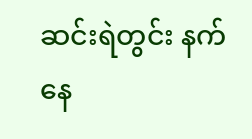ဆင်းရဲတွင်း နက်နေ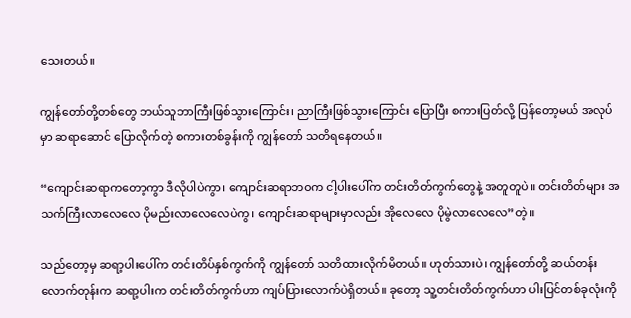သေးတယ်။

ကျွန်တော်တို့တစ်တွေ ဘယ်သူဘာကြီးဖြစ်သွားကြောင်း၊ ညာကြီးဖြစ်သွားကြောင်း ပြောပြီး စကားပြတ်လို့ ပြန်တော့မယ် အလုပ်မှာ ဆရာဆောင် ပြောလိုက်တဲ့ စကားတစ်ခွန်းကို ကျွန်တော် သတိရနေတယ်။

“ကျောင်းဆရာကတော့ကွာ ဒီလိုပါပဲကွာ၊ ကျောင်းဆရာဘဝက ငါ့ပါးပေါ်က တင်းတိတ်ကွက်တွေနဲ့ အတူတူပဲ။ တင်းတိတ်များ အသက်ကြီးလာလေလေ ပိုမည်းလာလေလေပဲကွ၊ ကျောင်းဆရာများမှာလည်း အိုလေလေ ပိုမွဲလာလေလေ”တဲ့။

သည်တော့မှ ဆရာ့ပါးပေါ်က တင်းတိပ်နှစ်ကွက်ကို ကျွန်တော် သတိထားလိုက်မိတယ်။ ဟုတ်သားပဲ၊ ကျွန်တော်တို့ ဆယ်တန်းလောက်တုန်းက ဆရာ့ပါးက တင်းတိတ်ကွက်ဟာ ကျပ်ပြားလောက်ပဲရှိတယ်။ ခုတော့ သူ့တင်းတိတ်ကွက်ဟာ ပါးပြင်တစ်ခုလုံးကို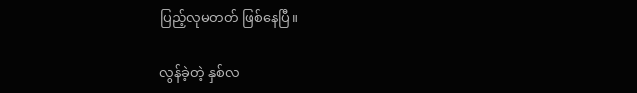ပြည့်လုမတတ် ဖြစ်နေပြီ။

လွန်ခဲ့တဲ့ နှစ်လ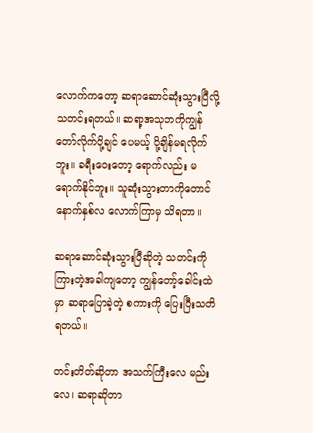လောက်ကတော့ ဆရာဆောင်ဆုံးသွားပြီလို့ သတင်းရတယ်။ ဆရာ့အသုဘကိုကျွန်တော်လိုက်ပို့ချင် ပေမယ့် ပို့ချိန်မရလိုက်ဘူး။ ခရီးဝေးတော့ ရောက်လည်း မရောက်နိုင်ဘူး။ သူဆုံးသွားတာကိုတောင်နောက်နှစ်လ လောက်ကြာမှ သိရတာ။

ဆရာဆောင်ဆုံးသွားပြီဆိုတဲ့ သတင်းကို ကြားတဲ့အခါကျတော့ ကျွန်တော့်ခေါင်းထဲမှာ ဆရာပြောခဲ့တဲ့ စကားကို ပြေးပြီးသတိရတယ်။

တင်းတိတ်ဆိုတာ အသက်ကြီးလေ မည်းလေ၊ ဆရာဆိုတာ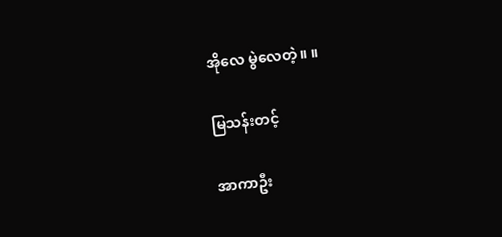အိုလေ မွဲလေတဲ့။ ။

မြသန်းတင့်

အာကာဦး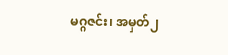မဂ္ဂဇင်း၊ အမှတ်၂